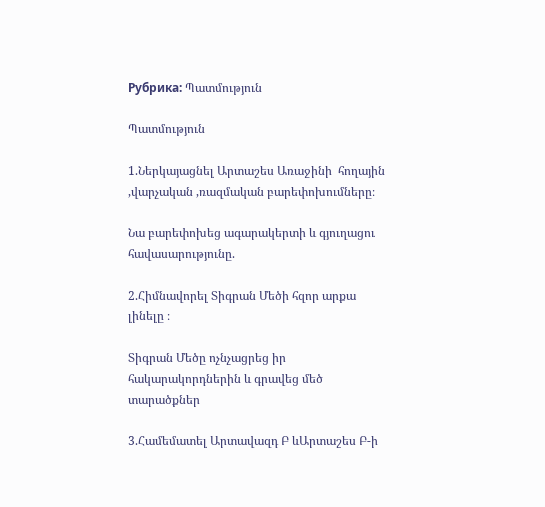Рубрика: Պատմություն

Պատմություն

1.Ներկայացնել Արտաշես Առաջինի  հողային ,վարչական ,ռազմական բարեփոխումները։

Նա բարեփոխեց ագարակերտի և գյուղացու հավասարությունը.

2.Հիմնավորել Տիգրան Մեծի հզոր արքա լինելը ։

Տիգրան Մեծը ոչնչացրեց իր հակարակորդներին և գրավեց մեծ տարածքներ

3.Համեմատել Արտավազդ Բ ևԱրտաշես Բ-ի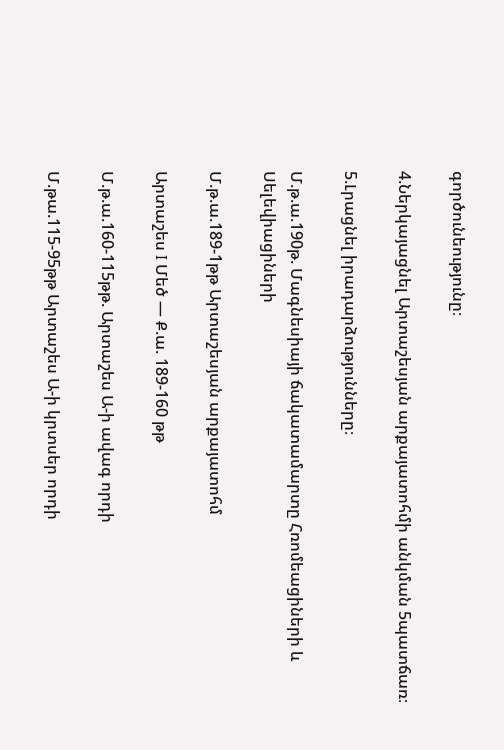գործունեությունը։

4.Ներկայացնել Արտաշեսյան արքայատոհմի անկման 5պատճառ։

5.Լրացնել իրադարձությունները։

Մ.թ.ա.190թ. Մագնեսիայի ճակատամարտը Հռոմեացիների և Սելեվիացիների

Մ.թ.ա.189-1թթ Արտաշեսյան արքայատոհմ

Արտաշես I Մեծ — Ք.ա. 189-160 թթ

Մ.թ.ա.160-115թթ. Արտաշես Ա-ի ավագ որդի

Մ.թա.115-95թթ Արտաշես Ա-ի կրտսեր որդի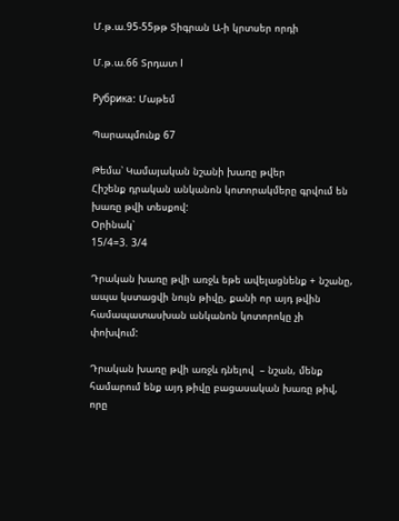Մ.թ.ա.95-55թթ Տիգրան Ա-ի կրտսեր որդի

Մ.թ.ա.66 Տրդատ I

Рубрика: Մաթեմ

Պարապմունք 67

Թեմա՝ Կամայական նշանի խառը թվեր
Հիշենք դրական անկանոն կոտորակմերը գրվում են խառը թվի տեսքով:
Օրինակ՝
15/4=3. 3/4

Դրական խառը թվի առջև եթե ավելացնենք + նշանը, ապա կստացվի նույն թիվը, քանի որ այդ թվին համապատասխան անկանոն կոտորոկը չի  փոխվում:

Դրական խառը թվի առջև դնելով  – նշան, մենք համարում ենք այդ թիվը բացասական խառը թիվ, որը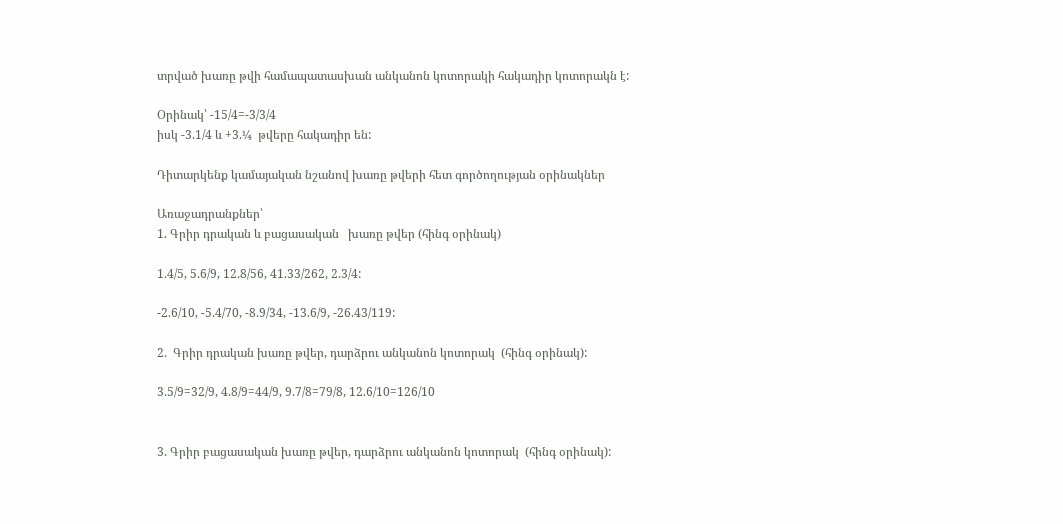տրված խառը թվի համապատասխան անկանոն կոտորակի հակադիր կոտորակն է:

Օրինակ՝ -15/4=-3/3/4
իսկ -3.1/4 և +3.¼  թվերը հակադիր են:

Դիտարկենք կամայական նշանով խառը թվերի հետ գործողության օրինակներ

Առաջադրանքներ՝
1. Գրիր դրական և բացասական   խառը թվեր (հինգ օրինակ)

1.4/5, 5.6/9, 12.8/56, 41.33/262, 2.3/4:

-2.6/10, -5.4/70, -8.9/34, -13.6/9, -26.43/119:

2.  Գրիր դրական խառը թվեր, դարձրու անկանոն կոտորակ  (հինգ օրինակ):

3.5/9=32/9, 4.8/9=44/9, 9.7/8=79/8, 12.6/10=126/10


3. Գրիր բացասական խառը թվեր, դարձրու անկանոն կոտորակ  (հինգ օրինակ):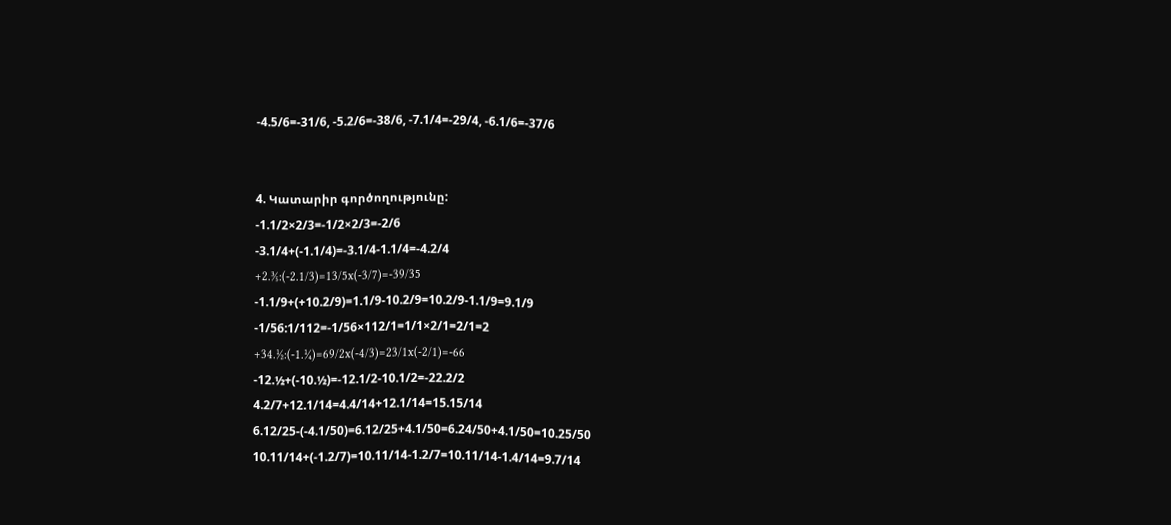-4.5/6=-31/6, -5.2/6=-38/6, -7.1/4=-29/4, -6.1/6=-37/6


4. Կատարիր գործողությունը:
-1.1/2×2/3=-1/2×2/3=-2/6
-3.1/4+(-1.1/4)=-3.1/4-1.1/4=-4.2/4
+2.⅗:(-2.1/3)=13/5x(-3/7)=-39/35
-1.1/9+(+10.2/9)=1.1/9-10.2/9=10.2/9-1.1/9=9.1/9
-1/56:1/112=-1/56×112/1=1/1×2/1=2/1=2
+34.½:(-1.¼)=69/2x(-4/3)=23/1x(-2/1)=-66
-12.½+(-10.½)=-12.1/2-10.1/2=-22.2/2
4.2/7+12.1/14=4.4/14+12.1/14=15.15/14
6.12/25-(-4.1/50)=6.12/25+4.1/50=6.24/50+4.1/50=10.25/50
10.11/14+(-1.2/7)=10.11/14-1.2/7=10.11/14-1.4/14=9.7/14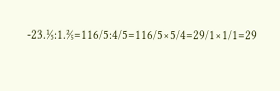-23.⅕:1.⅖=116/5:4/5=116/5×5/4=29/1×1/1=29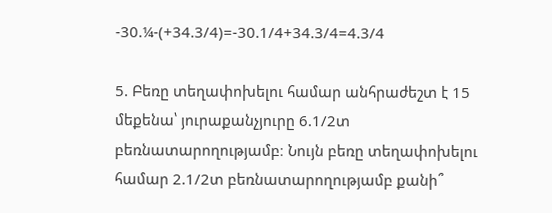-30.¼-(+34.3/4)=-30.1/4+34.3/4=4.3/4

5. Բեռը տեղափոխելու համար անհրաժեշտ է 15 մեքենա՝ յուրաքանչյուրը 6.1/2տ բեռնատարողությամբ։ Նույն բեռը տեղափոխելու համար 2.1/2տ բեռնատարողությամբ քանի՞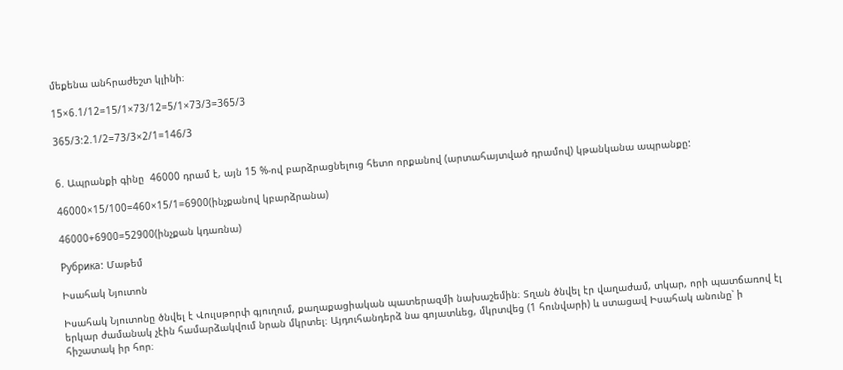մեքենա անհրաժեշտ կլինի։

15×6.1/12=15/1×73/12=5/1×73/3=365/3

365/3:2.1/2=73/3×2/1=146/3


6. Ապրանքի գինը  46000 դրամ է, այն 15 %-ով բարձրացնելուց հետո որքանով (արտահայտված դրամով) կթանկանա ապրանքը:

46000×15/100=460×15/1=6900(ինչքանով կբարձրանա)

46000+6900=52900(ինչքան կդառնա)

Рубрика: Մաթեմ

Իսահակ Նյուտոն

Իսահակ Նյուտոնը ծնվել է Վուլսթորփ գյուղում, քաղաքացիական պատերազմի նախաշեմին։ Տղան ծնվել էր վաղաժամ, տկար, որի պատճառով էլ երկար ժամանակ չէին համարձակվում նրան մկրտել։ Այդուհանդերձ նա գոյատևեց, մկրտվեց (1 հունվարի) և ստացավ Իսահակ անունը՝ ի հիշատակ իր հոր։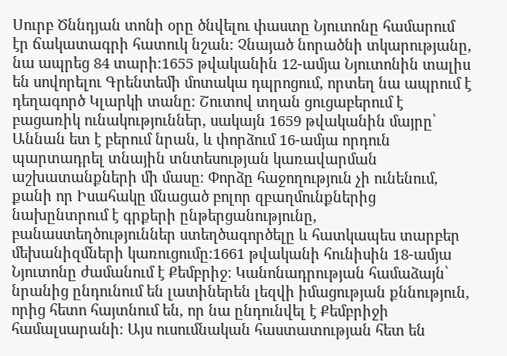Սուրբ Ծննդյան տոնի օրը ծնվելու փաստը Նյուտոնը համարում էր ճակատագրի հատուկ նշան։ Չնայած նորածնի տկարությանը, նա ապրեց 84 տարի։1655 թվականին 12-ամյա Նյուտոնին տալիս են սովորելու Գրենտեմի մոտակա դպրոցում, որտեղ նա ապրում է դեղագործ Կլարկի տանը։ Շուտով տղան ցուցաբերում է բացառիկ ունակություններ, սակայն 1659 թվականին մայրը՝ Աննան ետ է բերում նրան, և փորձում 16-ամյա որդուն պարտադրել տնային տնտեսության կառավարման աշխատանքների մի մասը։ Փորձը հաջողություն չի ունենում, քանի որ Իսահակը մնացած բոլոր զբաղմունքներից նախընտրում է գրքերի ընթերցանությունը, բանաստեղծություններ ստեղծագործելը և հատկապես տարբեր մեխանիզմների կառուցումը։1661 թվականի հունիսին 18-ամյա Նյուտոնը ժամանում է Քեմբրիջ։ Կանոնադրության համաձայն՝ նրանից ընդունում են լատիներեն լեզվի իմացության քննություն, որից հետո հայտնում են, որ նա ընդունվել է Քեմբրիջի համալսարանի։ Այս ուսումնական հաստատության հետ են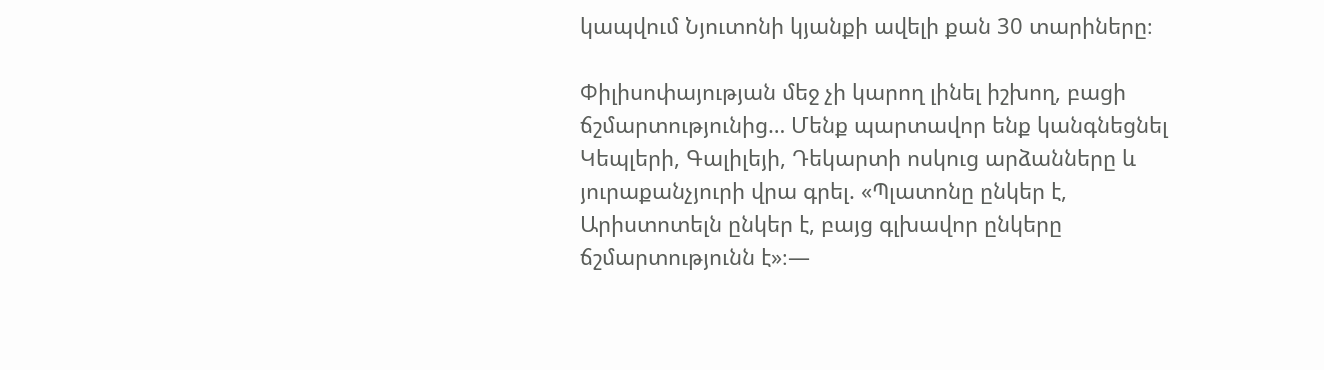կապվում Նյուտոնի կյանքի ավելի քան 30 տարիները։

Փիլիսոփայության մեջ չի կարող լինել իշխող, բացի ճշմարտությունից… Մենք պարտավոր ենք կանգնեցնել Կեպլերի, Գալիլեյի, Դեկարտի ոսկուց արձանները և յուրաքանչյուրի վրա գրել. «Պլատոնը ընկեր է, Արիստոտելն ընկեր է, բայց գլխավոր ընկերը ճշմարտությունն է»։—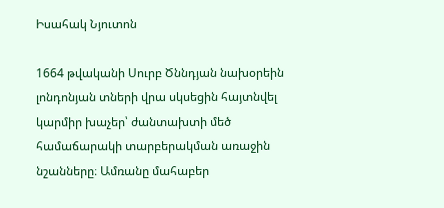Իսահակ Նյուտոն

1664 թվականի Սուրբ Ծննդյան նախօրեին լոնդոնյան տների վրա սկսեցին հայտնվել կարմիր խաչեր՝ ժանտախտի մեծ համաճարակի տարբերակման առաջին նշանները։ Ամռանը մահաբեր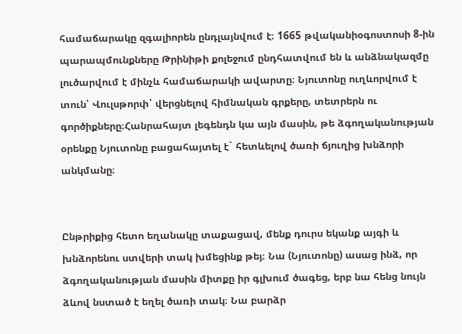համաճարակը զգալիորեն ընդլայնվում է։ 1665 թվականիօգոստոսի 8-ին պարապմունքները Թրինիթի քոլեջում ընդհատվում են և անձնակազմը լուծարվում է մինչև համաճարակի ավարտը։ Նյուտոնը ուղևորվում է տուն՝ Վուլսթորփ՝ վերցնելով հիմնական գրքերը, տետրերն ու գործիքները։Հանրահայտ լեգենդն կա այն մասին, թե ձգողականության օրենքը Նյուտոնը բացահայտել է` հետևելով ծառի ճյուղից խնձորի անկմանը։


Ընթրիքից հետո եղանակը տաքացավ, մենք դուրս եկանք այգի և խնձորենու ստվերի տակ խմեցինք թեյ։ Նա (Նյուտոնը) ասաց ինձ, որ ձգողականության մասին միտքը իր գլխում ծագեց, երբ նա հենց նույն ձևով նստած է եղել ծառի տակ։ Նա բարձր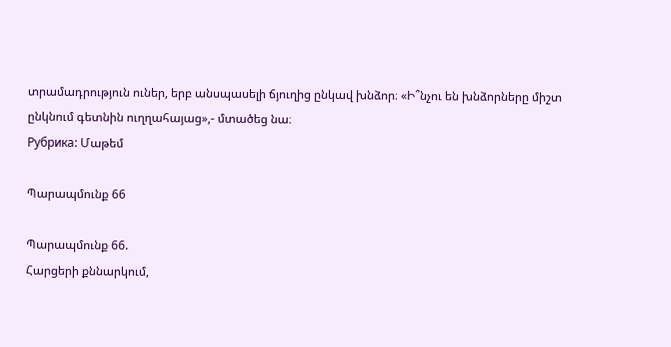տրամադրություն ուներ, երբ անսպասելի ճյուղից ընկավ խնձոր։ «Ի՞նչու են խնձորները միշտ ընկնում գետնին ուղղահայաց»,- մտածեց նա։
Рубрика: Մաթեմ

Պարապմունք 66

Պարապմունք 66.
Հարցերի քննարկում,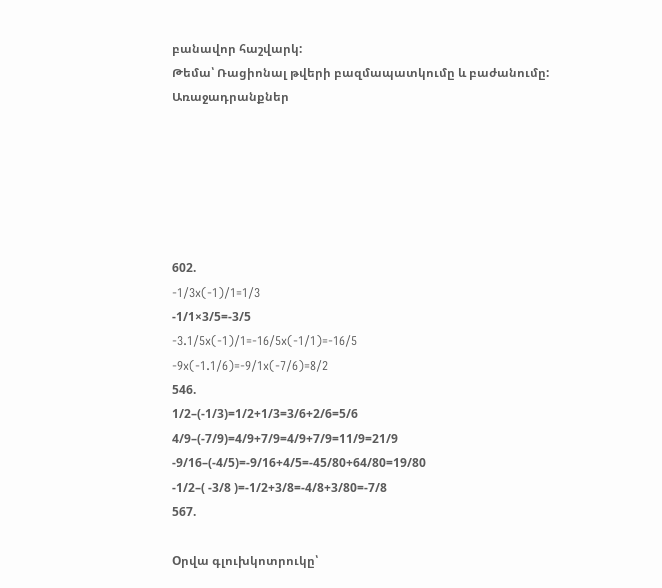բանավոր հաշվարկ:
Թեմա՝ Ռացիոնալ թվերի բազմապատկումը և բաժանումը:
Առաջադրանքներ






602.
-1/3x(-1)/1=1/3
-1/1×3/5=-3/5
-3.1/5x(-1)/1=-16/5x(-1/1)=-16/5
-9x(-1.1/6)=-9/1x(-7/6)=8/2
546.
1/2–(-1/3)=1/2+1/3=3/6+2/6=5/6
4/9–(-7/9)=4/9+7/9=4/9+7/9=11/9=21/9
-9/16–(-4/5)=-9/16+4/5=-45/80+64/80=19/80
-1/2–( -3/8 )=-1/2+3/8=-4/8+3/80=-7/8
567.

Oրվա գլուխկոտրուկը՝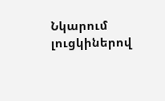Նկարում լուցկիներով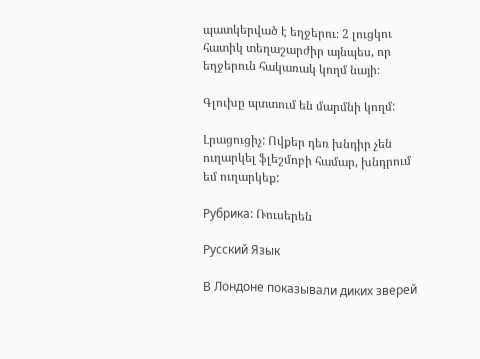պատկերված է եղջերու։ 2 լուցկու հատիկ տեղաշարժիր այնպես, որ եղջերուն հակառակ կողմ նայի։

Գլուխը պտտում են մարմնի կողմ:

Լրացուցիչ: Ովքեր դեռ խնդիր չեն ուղարկել ֆլեշմոբի համար, խնդրում եմ ուղարկեք:

Рубрика: Ռուսերեն

Русский Язык

В Лондоне показывали диких зверей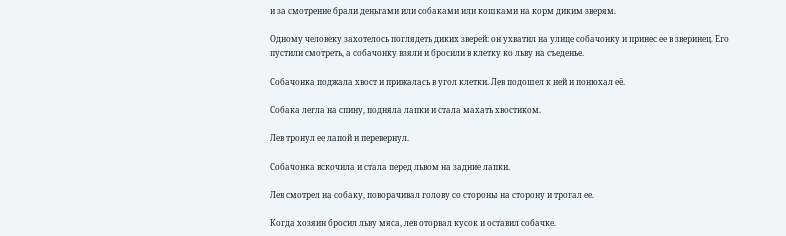и за смотрение брали деньгами или собаками или кошками на корм диким зверям.

Одному человеку захотелось поглядеть диких зверей: он ухватил на улице собачонку и принес ее в зверинец. Его пустили смотреть, а собачонку взяли и бросили в клетку ко льву на съеденье.

Собачонка поджала хвост и прижалась в угол клетки. Лев подошел к ней и понюхал её.

Собака легла на спину, подняла лапки и стала махать хвостиком.

Лев тронул ее лапой и перевернул.

Собачонка вскочила и стала перед львом на задние лапки.

Лев смотрел на собаку, поворачивал голову со стороны на сторону и трогал ее.

Когда хозяин бросил льву мяса, лев оторвал кусок и оставил собачке.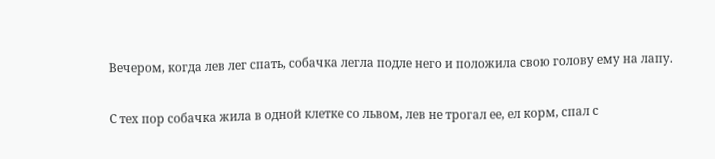Вечером, когда лев лег спать, собачка легла подле него и положила свою голову ему на лапу.

С тех пор собачка жила в одной клетке со львом, лев не трогал ее, ел корм, спал с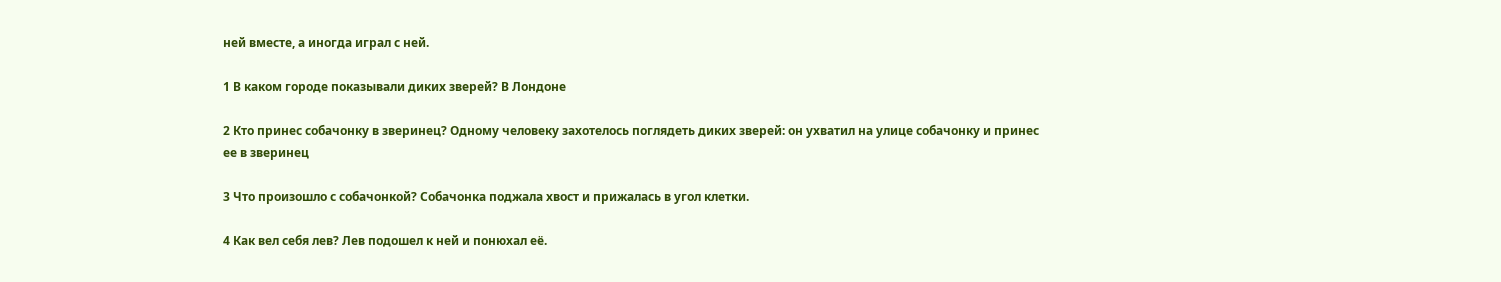ней вместе, а иногда играл с ней.

1 В каком городе показывали диких зверей? В Лондоне

2 Кто принес собачонку в зверинец? Одному человеку захотелось поглядеть диких зверей: он ухватил на улице собачонку и принес ее в зверинец

3 Что произошло с собачонкой? Собачонка поджала хвост и прижалась в угол клетки.

4 Как вел себя лев? Лев подошел к ней и понюхал её.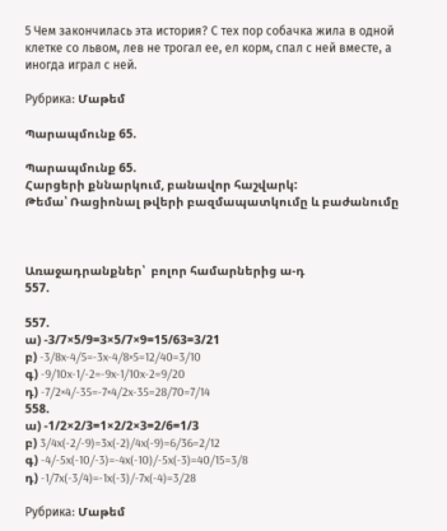5 Чем закончилась эта история? С тех пор собачка жила в одной клетке со львом, лев не трогал ее, ел корм, спал с ней вместе, а иногда играл с ней.

Рубрика: Մաթեմ

Պարապմունք 65.

Պարապմունք 65.
Հարցերի քննարկում, բանավոր հաշվարկ:
Թեմա՝ Ռացիոնալ թվերի բազմապատկումը և բաժանումը



Առաջադրանքներ՝  բոլոր համարներից ա-դ
557.

557.
ա) -3/7×5/9=3×5/7×9=15/63=3/21
բ) -3/8x-4/5=-3x-4/8×5=12/40=3/10
գ) -9/10x-1/-2=-9x-1/10x-2=9/20
դ) -7/2×4/-35=-7×4/2x-35=28/70=7/14
558.
ա) -1/2×2/3=1×2/2×3=2/6=1/3
բ) 3/4x(-2/-9)=3x(-2)/4x(-9)=6/36=2/12
գ) -4/-5x(-10/-3)=-4x(-10)/-5x(-3)=40/15=3/8
դ) -1/7x(-3/4)=-1x(-3)/-7x(-4)=3/28

Рубрика: Մաթեմ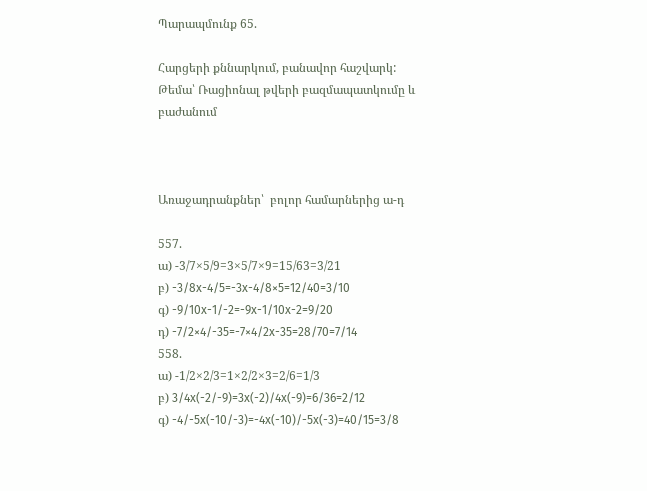Պարապմունք 65.

Հարցերի քննարկում, բանավոր հաշվարկ:
Թեմա՝ Ռացիոնալ թվերի բազմապատկումը և բաժանում



Առաջադրանքներ՝  բոլոր համարներից ա-դ

557.
ա) -3/7×5/9=3×5/7×9=15/63=3/21
բ) -3/8x-4/5=-3x-4/8×5=12/40=3/10
գ) -9/10x-1/-2=-9x-1/10x-2=9/20
դ) -7/2×4/-35=-7×4/2x-35=28/70=7/14
558.
ա) -1/2×2/3=1×2/2×3=2/6=1/3
բ) 3/4x(-2/-9)=3x(-2)/4x(-9)=6/36=2/12
գ) -4/-5x(-10/-3)=-4x(-10)/-5x(-3)=40/15=3/8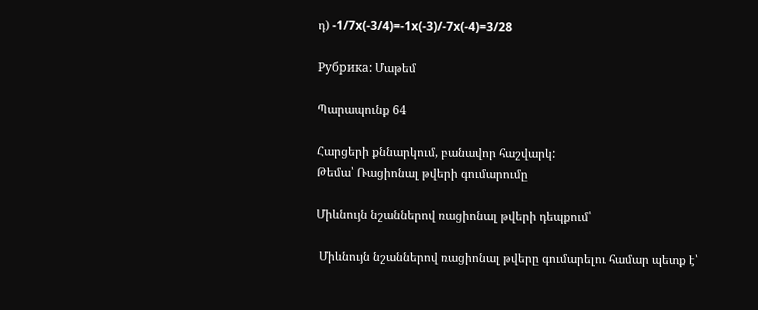դ) -1/7x(-3/4)=-1x(-3)/-7x(-4)=3/28

Рубрика: Մաթեմ

Պարապունք 64

Հարցերի քննարկում, բանավոր հաշվարկ:
Թեմա՝ Ռացիոնալ թվերի գումարումը

Միևնույն նշաններով ռացիոնալ թվերի դեպքում՝

 Միևնույն նշաններով ռացիոնալ թվերը գումարելու համար պետք է՝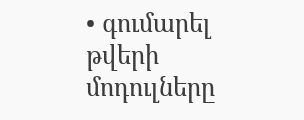• գումարել թվերի մոդուլները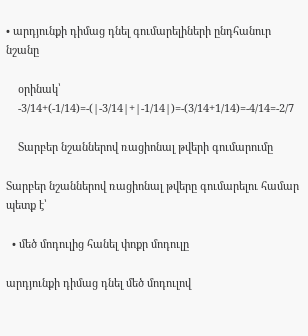• արդյունքի դիմաց դնել գումարելիների ընդհանուր նշանը

    օրինակ՝
    -3/14+(-1/14)=-(|-3/14|+|-1/14|)=-(3/14+1/14)=-4/14=-2/7

    Տարբեր նշաններով ռացիոնալ թվերի գումարումը

Տարբեր նշաններով ռացիոնալ թվերը գումարելու համար պետք է՝

  • մեծ մոդուլից հանել փոքր մոդուլը

արդյունքի դիմաց դնել մեծ մոդուլով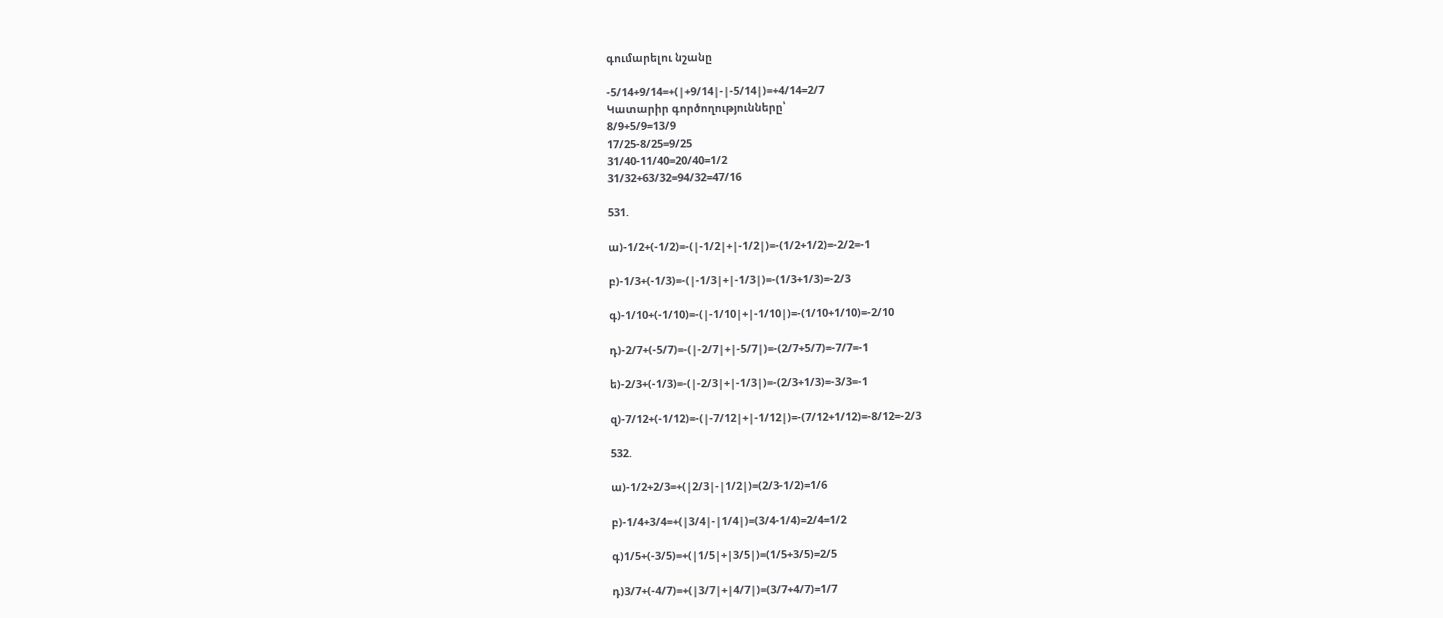գումարելու նշանը

-5/14+9/14=+(|+9/14|-|-5/14|)=+4/14=2/7
Կատարիր գործողությունները՝
8/9+5/9=13/9
17/25-8/25=9/25
31/40-11/40=20/40=1/2
31/32+63/32=94/32=47/16

531.

ա)-1/2+(-1/2)=-(|-1/2|+|-1/2|)=-(1/2+1/2)=-2/2=-1

բ)-1/3+(-1/3)=-(|-1/3|+|-1/3|)=-(1/3+1/3)=-2/3

գ)-1/10+(-1/10)=-(|-1/10|+|-1/10|)=-(1/10+1/10)=-2/10

դ)-2/7+(-5/7)=-(|-2/7|+|-5/7|)=-(2/7+5/7)=-7/7=-1

ե)-2/3+(-1/3)=-(|-2/3|+|-1/3|)=-(2/3+1/3)=-3/3=-1

զ)-7/12+(-1/12)=-(|-7/12|+|-1/12|)=-(7/12+1/12)=-8/12=-2/3

532.

ա)-1/2+2/3=+(|2/3|-|1/2|)=(2/3-1/2)=1/6

բ)-1/4+3/4=+(|3/4|-|1/4|)=(3/4-1/4)=2/4=1/2

գ)1/5+(-3/5)=+(|1/5|+|3/5|)=(1/5+3/5)=2/5

դ)3/7+(-4/7)=+(|3/7|+|4/7|)=(3/7+4/7)=1/7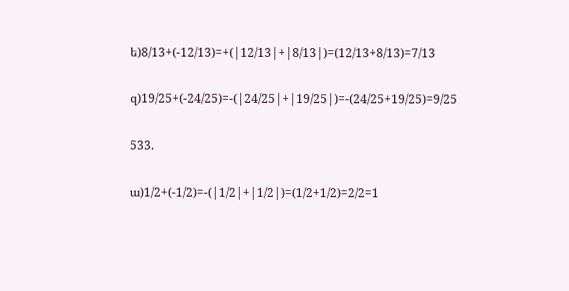ե)8/13+(-12/13)=+(|12/13|+|8/13|)=(12/13+8/13)=7/13

զ)19/25+(-24/25)=-(|24/25|+|19/25|)=-(24/25+19/25)=9/25

533.

ա)1/2+(-1/2)=-(|1/2|+|1/2|)=(1/2+1/2)=2/2=1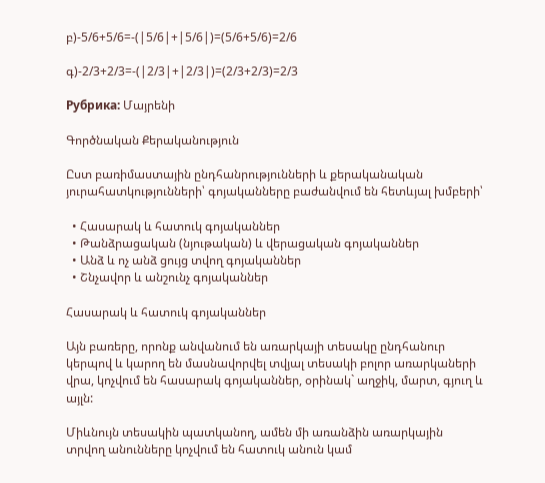բ)-5/6+5/6=-(|5/6|+|5/6|)=(5/6+5/6)=2/6

գ)-2/3+2/3=-(|2/3|+|2/3|)=(2/3+2/3)=2/3

Рубрика: Մայրենի

Գործնական Քերականություն

Ըստ բառիմաստային ընդհանրությունների և քերականական յուրահատկությունների՝ գոյականները բաժանվում են հետևյալ խմբերի՝

  • Հասարակ և հատուկ գոյականներ
  • Թանձրացական (նյութական) և վերացական գոյականներ
  • Անձ և ոչ անձ ցույց տվող գոյականներ
  • Շնչավոր և անշունչ գոյականներ

Հասարակ և հատուկ գոյականներ

Այն բառերը, որոնք անվանում են առարկայի տեսակը ընդհանուր կերպով և կարող են մասնավորվել տվյալ տեսակի բոլոր առարկաների վրա, կոչվում են հասարակ գոյականներ, օրինակ` աղջիկ, մարտ, գյուղ և այլն:

Միևնույն տեսակին պատկանող, ամեն մի առանձին առարկային տրվող անունները կոչվում են հատուկ անուն կամ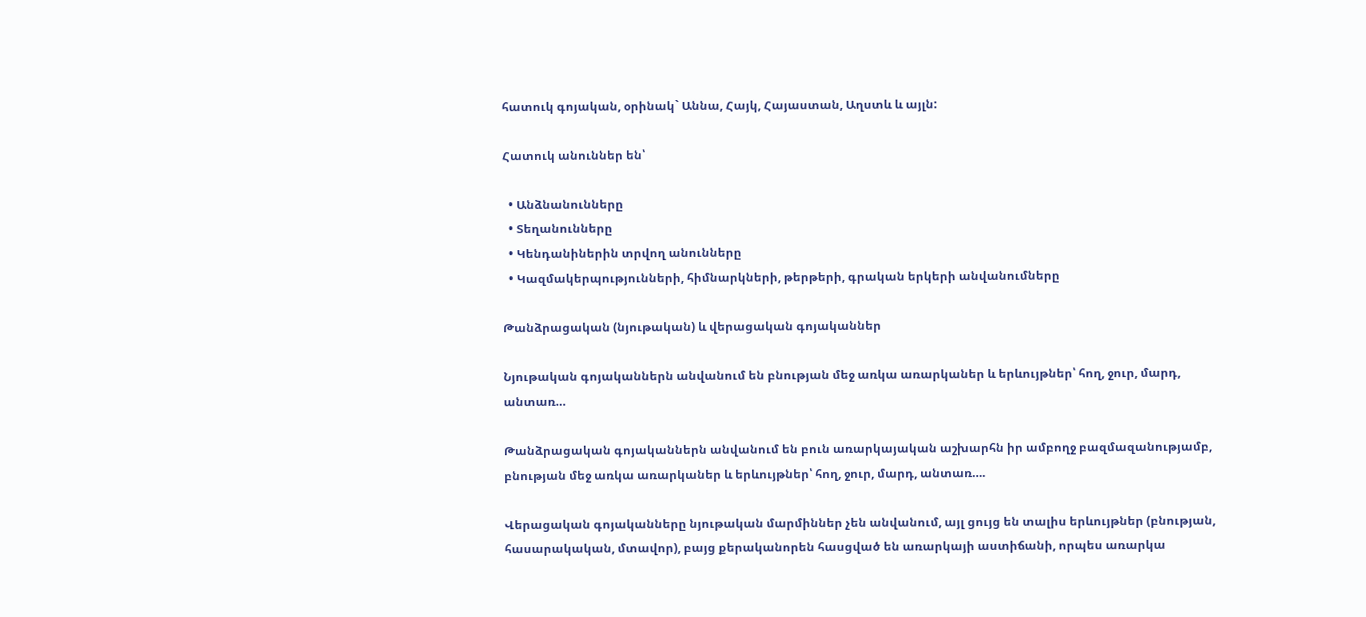հատուկ գոյական, օրինակ` Աննա, Հայկ, Հայաստան, Աղստև և այլն:

Հատուկ անուններ են՝

  • Անձնանունները
  • Տեղանունները
  • Կենդանիներին տրվող անունները
  • Կազմակերպությունների, հիմնարկների, թերթերի, գրական երկերի անվանումները

Թանձրացական (նյութական) և վերացական գոյականներ

Նյութական գոյականներն անվանում են բնության մեջ առկա առարկաներ և երևույթներ՝ հող, ջուր, մարդ, անտառ…

Թանձրացական գոյականներն անվանում են բուն առարկայական աշխարհն իր ամբողջ բազմազանությամբ,  բնության մեջ առկա առարկաներ և երևույթներ՝ հող, ջուր, մարդ, անտառ….

Վերացական գոյականները նյութական մարմիններ չեն անվանում, այլ ցույց են տալիս երևույթներ (բնության, հասարակական, մտավոր), բայց քերականորեն հասցված են առարկայի աստիճանի, որպես առարկա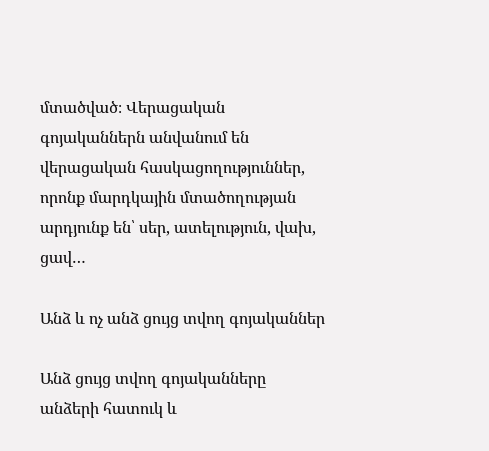մտածված։ Վերացական գոյականներն անվանում են վերացական հասկացողություններ, որոնք մարդկային մտածողության արդյունք են՝ սեր, ատելություն, վախ, ցավ…

Անձ և ոչ անձ ցույց տվող գոյականներ

Անձ ցույց տվող գոյականները անձերի հատուկ և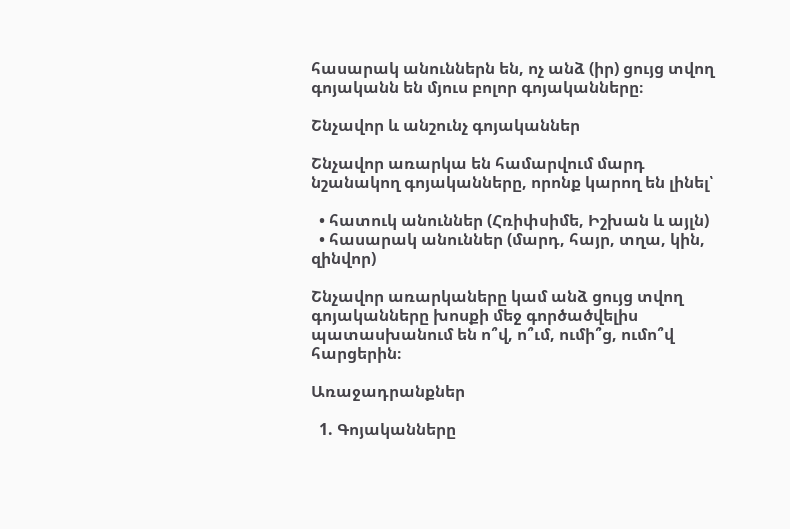հասարակ անուններն են, ոչ անձ (իր) ցույց տվող գոյականն են մյուս բոլոր գոյականները։

Շնչավոր և անշունչ գոյականներ

Շնչավոր առարկա են համարվում մարդ նշանակող գոյականները, որոնք կարող են լինել՝

  • հատուկ անուններ (Հռիփսիմե, Իշխան և այլն)
  • հասարակ անուններ (մարդ, հայր, տղա, կին, զինվոր)

Շնչավոր առարկաները կամ անձ ցույց տվող գոյականները խոսքի մեջ գործածվելիս պատասխանում են ո՞վ, ո՞ւմ, ումի՞ց, ումո՞վ հարցերին։

Առաջադրանքներ

  1. Գոյականները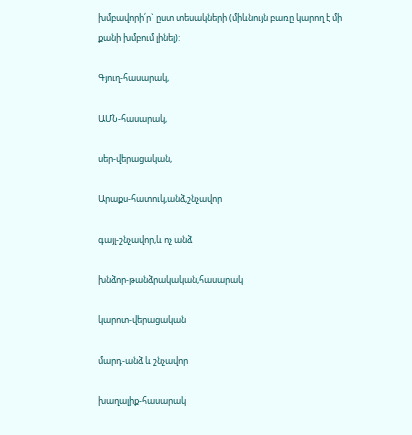խմբավորի՛ր` ըստ տեսակների (միևնույն բառը կարող է մի քանի խմբում լինել):

Գյուղ-հասարակ,

ԱՄՆ-հասարակ,

սեր-վերացական,

Արաքս-հատուկ,անձ,շնչավոր

գայլ-շնչավոր,և ոչ անձ

խնձոր-թանձրակական,հասարակ

կարոտ-վերացական

մարդ-անձ և շնչավոր

խաղալիք-հասարակ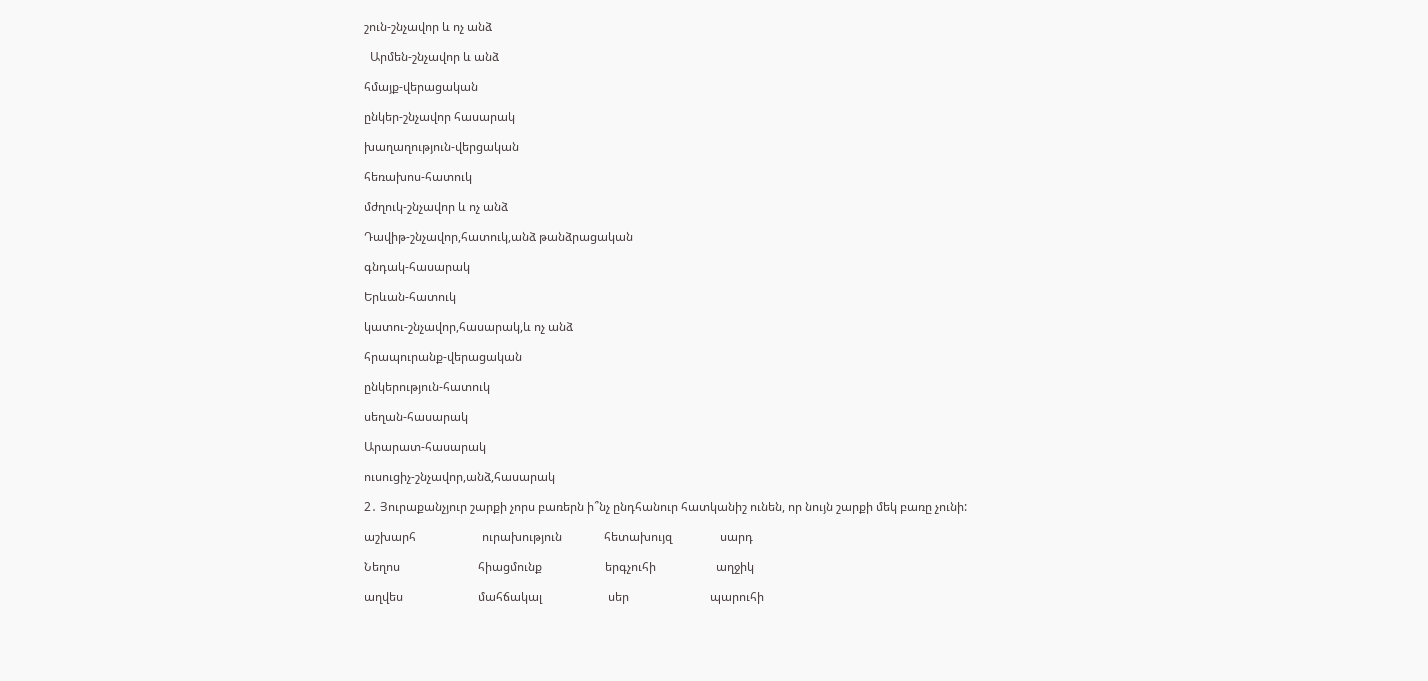շուն-շնչավոր և ոչ անձ

  Արմեն-շնչավոր և անձ

հմայք-վերացական

ընկեր-շնչավոր հասարակ

խաղաղություն-վերցական

հեռախոս-հատուկ

մժղուկ-շնչավոր և ոչ անձ

Դավիթ-շնչավոր,հատուկ,անձ թանձրացական

գնդակ-հասարակ

Երևան-հատուկ

կատու-շնչավոր,հասարակ,և ոչ անձ

հրապուրանք-վերացական

ընկերություն-հատուկ

սեղան-հասարակ

Արարատ-հասարակ

ուսուցիչ-շնչավոր,անձ,հասարակ

2․ Յուրաքանչյուր շարքի չորս բառերն ի՞նչ ընդհանուր հատկանիշ ունեն, որ նույն շարքի մեկ բառը չունի:

աշխարհ                      ուրախություն              հետախույզ                սարդ

Նեղոս                          հիացմունք                     երգչուհի                    աղջիկ

աղվես                         մահճակալ                      սեր                           պարուհի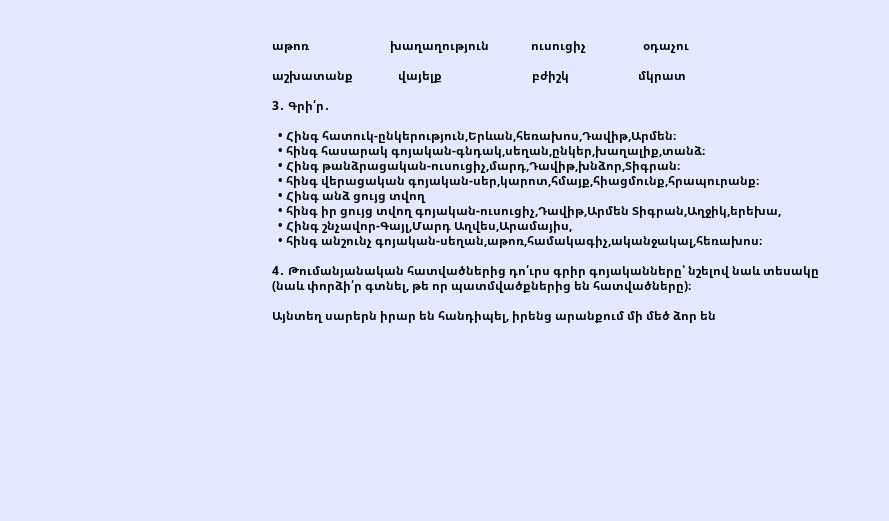աթոռ                           խաղաղություն              ուսուցիչ                   օդաչու

աշխատանք               վայելք                              բժիշկ                       մկրատ

3․ Գրի՛ր․

  • Հինգ հատուկ-ընկերություն,Երևան,հեռախոս,Դավիթ,Արմեն։
  • հինգ հասարակ գոյական-գնդակ,սեղան,ընկեր,խաղալիք,տանձ։
  • Հինգ թանձրացական-ուսուցիչ,մարդ,Դավիթ,խնձոր,Տիգրան։
  • հինգ վերացական գոյական-սեր,կարոտ,հմայք,հիացմունք,հրապուրանք։
  • Հինգ անձ ցույց տվող
  • հինգ իր ցույց տվող գոյական-ուսուցիչ,Դավիթ,Արմեն Տիգրան,Աղջիկ,երեխա,
  • Հինգ շնչավոր-Գայլ,Մարդ Աղվես,Արամայիս,
  • հինգ անշունչ գոյական-սեղան,աթոռ,համակագիչ,ականջակալ,հեռախոս։

4․ Թումանյանական հատվածներից դո՛ւրս գրիր գոյականները՝ նշելով նաև տեսակը (նաև փորձի՛ր գտնել, թե որ պատմվածքներից են հատվածները)։

Այնտեղ սարերն իրար են հանդիպել, իրենց արանքում մի մեծ ձոր են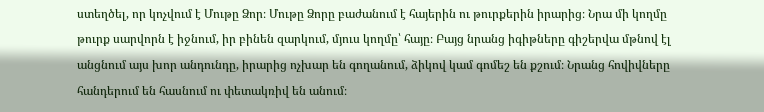ստեղծել, որ կոչվում է Մութը Ձոր։ Մութը Ձորը բաժանում է հայերին ու թուրքերին իրարից։ Նրա մի կողմը թուրք սարվորն է իջնում, իր բինեն զարկում, մյուս կողմը՝ հայը։ Բայց նրանց իգիթները գիշերվա մթնով էլ անցնում այս խոր անդունդը, իրարից ոչխար են գողանում, ձիկով կամ գոմեշ են քշում։ Նրանց հովիվները հանդերում են հասնում ու փետակռիվ են անում։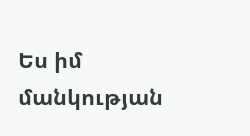Ես իմ մանկության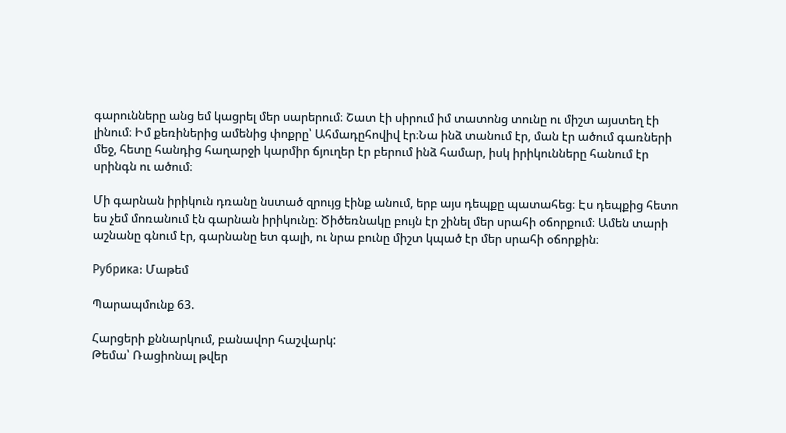գարունները անց եմ կացրել մեր սարերում։ Շատ էի սիրում իմ տատոնց տունը ու միշտ այստեղ էի լինում։ Իմ քեռիներից ամենից փոքրը՝ Ահմադըհովիվ էր։Նա ինձ տանում էր, ման էր ածում գառների մեջ, հետը հանդից հաղարջի կարմիր ճյուղեր էր բերում ինձ համար, իսկ իրիկունները հանում էր սրինգն ու ածում։

Մի գարնան իրիկուն դռանը նստած զրույց էինք անում, երբ այս դեպքը պատահեց։ Էս դեպքից հետո ես չեմ մոռանում էն գարնան իրիկունը։ Ծիծեռնակը բույն էր շինել մեր սրահի օճորքում։ Ամեն տարի աշնանը գնում էր, գարնանը ետ գալի, ու նրա բունը միշտ կպած էր մեր սրահի օճորքին։

Рубрика: Մաթեմ

Պարապմունք 63.

Հարցերի քննարկում, բանավոր հաշվարկ:
Թեմա՝ Ռացիոնալ թվեր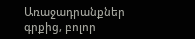Առաջադրանքներ գրքից, բոլոր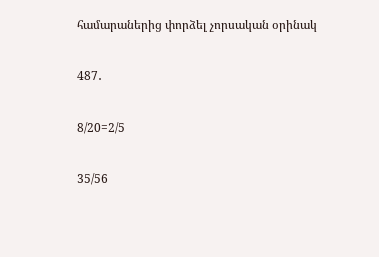համարաներից փորձել չորսական օրինակ

487․

8/20=2/5

35/56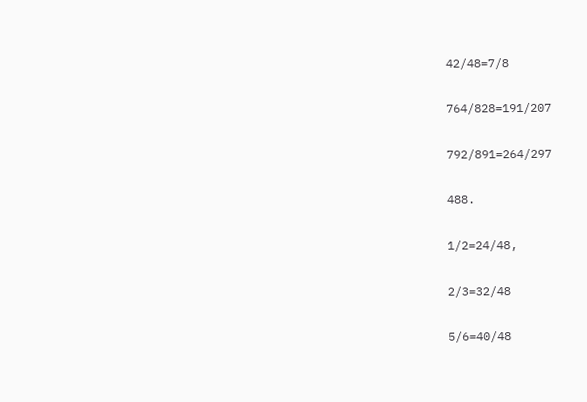42/48=7/8

764/828=191/207

792/891=264/297

488.

1/2=24/48,

2/3=32/48

5/6=40/48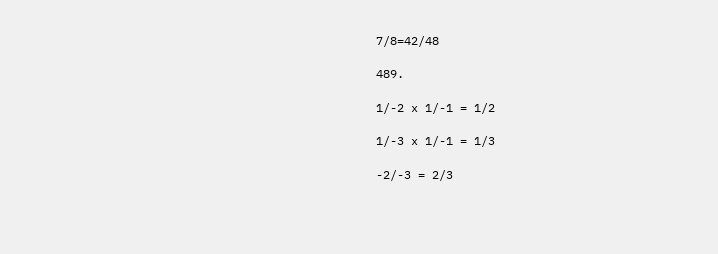7/8=42/48

489.

1/-2 x 1/-1 = 1/2

1/-3 x 1/-1 = 1/3

-2/-3 = 2/3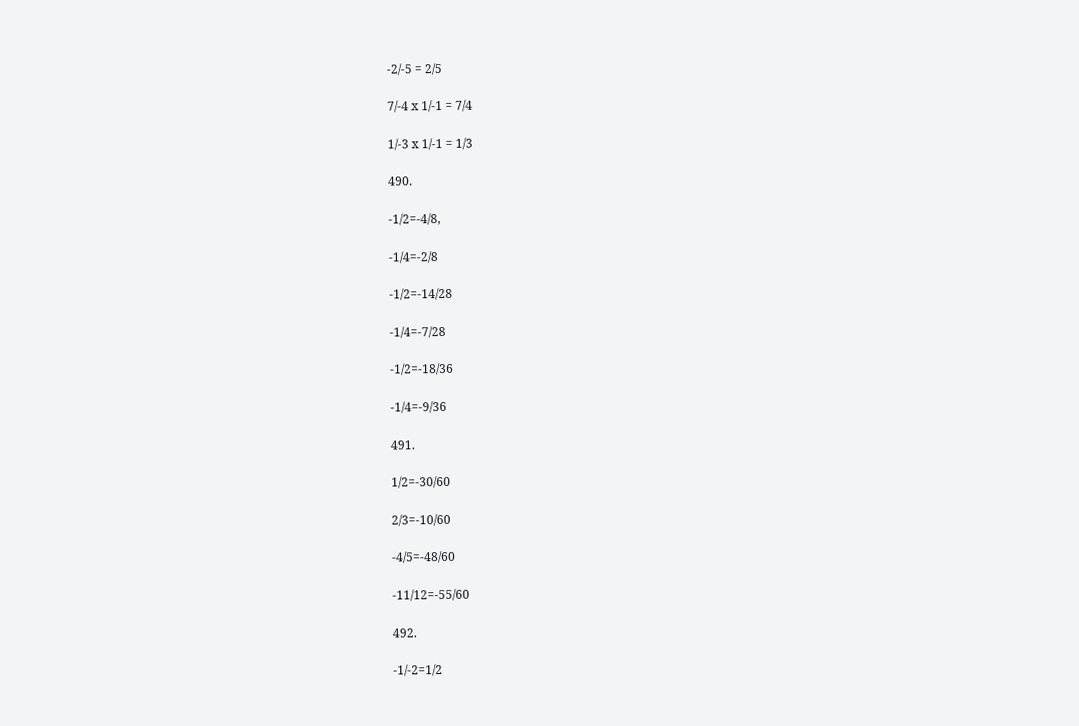-2/-5 = 2/5

7/-4 x 1/-1 = 7/4

1/-3 x 1/-1 = 1/3

490.

-1/2=-4/8,

-1/4=-2/8

-1/2=-14/28

-1/4=-7/28

-1/2=-18/36

-1/4=-9/36

491.

1/2=-30/60

2/3=-10/60

-4/5=-48/60

-11/12=-55/60

492.

-1/-2=1/2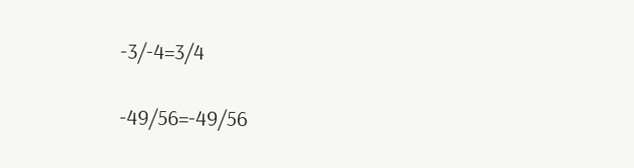-3/-4=3/4

-49/56=-49/56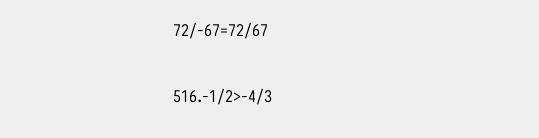72/-67=72/67

516.-1/2>-4/3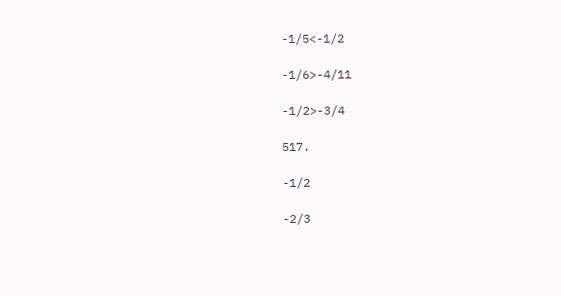-1/5<-1/2

-1/6>-4/11

-1/2>-3/4

517.

-1/2

-2/3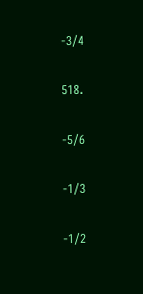-3/4

518.

-5/6

-1/3

-1/2